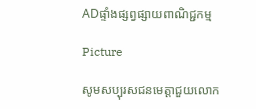ADផ្ទាំងផ្សព្វផ្សាយពាណិជ្ជកម្ម

Picture

សូមសប្បុរសជនមេត្តាជួយលោក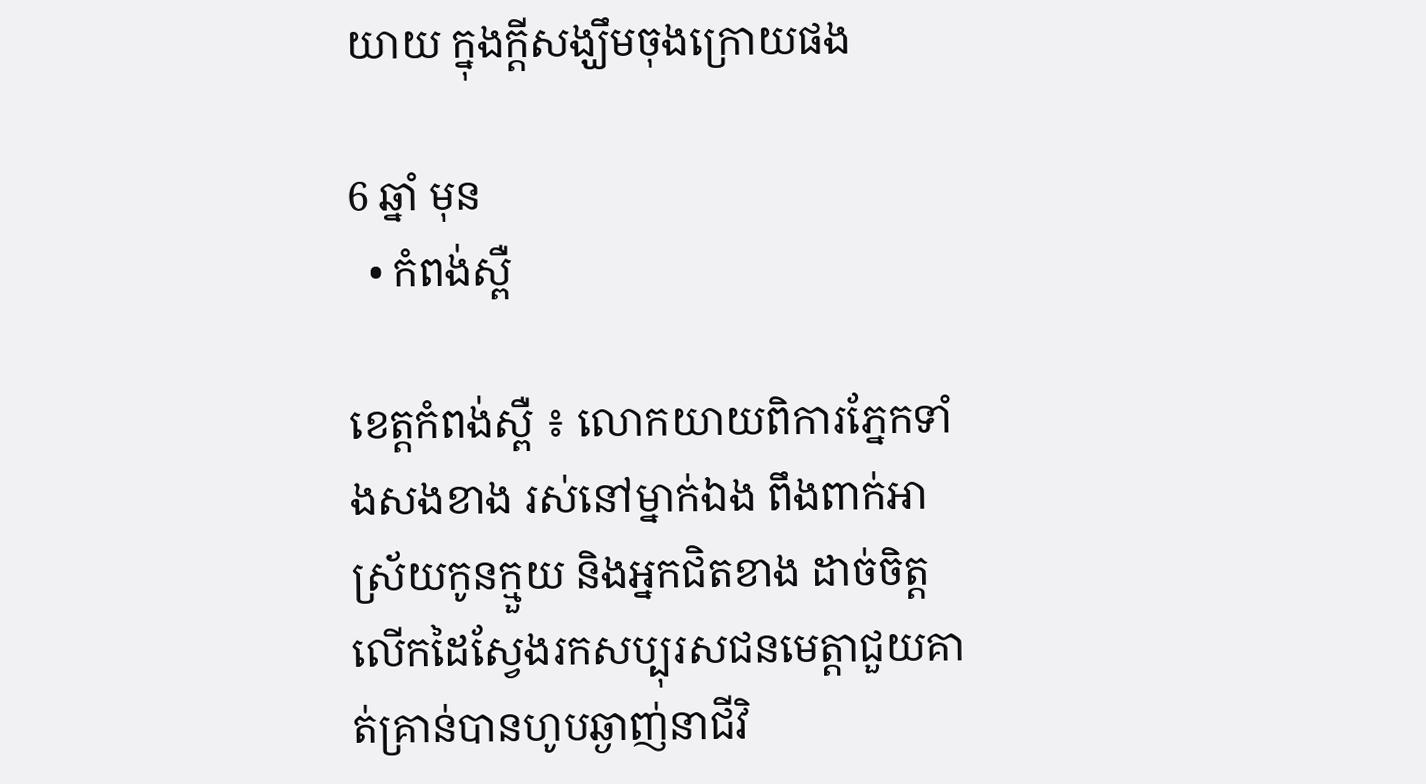យាយ ក្នុងក្តីសង្ឃឹមចុងក្រោយផង

6 ឆ្នាំ មុន
  • កំពង់ស្ពឺ

ខេត្តកំពង់ស្ពឺ ៖ លោកយាយពិការភ្នែកទាំងសងខាង រស់នៅម្នាក់ឯង ពឹងពាក់អាស្រ័យកូនក្មួយ និងអ្នកជិតខាង ដាច់ចិត្តលើកដៃស្វែងរកសប្បុរសជនមេត្តាជួយគាត់គ្រាន់បានហូបឆ្ងាញ់នាជីវិ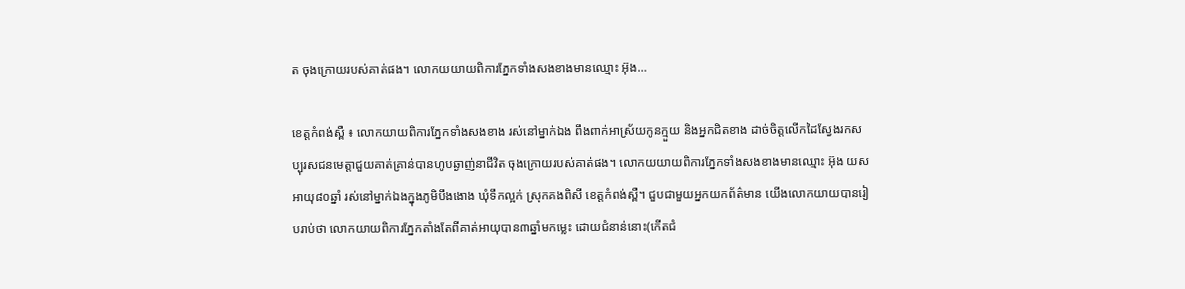ត ចុងក្រោយរបស់គាត់ផង។ លោកយយាយពិការភ្នែកទាំងសងខាងមានឈ្មោះ អ៊ុង…

ខេត្តកំពង់ស្ពឺ ៖ លោកយាយពិការភ្នែកទាំងសងខាង រស់នៅម្នាក់ឯង ពឹងពាក់អាស្រ័យកូនក្មួយ និងអ្នកជិតខាង ដាច់ចិត្តលើកដៃស្វែងរកសប្បុរសជនមេត្តាជួយគាត់គ្រាន់បានហូបឆ្ងាញ់នាជីវិត ចុងក្រោយរបស់គាត់ផង។ លោកយយាយពិការភ្នែកទាំងសងខាងមានឈ្មោះ អ៊ុង យស អាយុ៨០ឆ្នាំ រស់នៅម្នាក់ឯងក្នុងភូមិបឹងងោង ឃុំទឹកល្អក់ ស្រុកគងពិសី ខេត្តកំពង់ស្ពឺ។ ជួបជាមួយអ្នកយកព័ត៌មាន យើងលោកយាយបានរៀបរាប់ថា លោកយាយពិការភ្នែកតាំងតែពីគាត់អាយុបាន៣ឆ្នាំមកម្លេះ ដោយជំនាន់នោះ(កើតជំ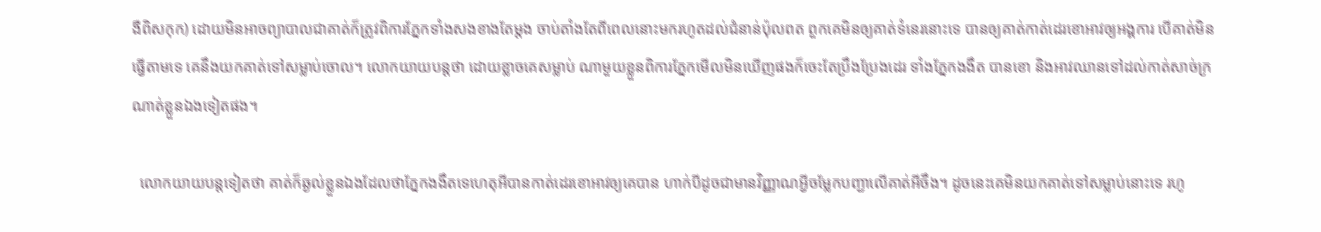ងឺពិសកុក) ដោយមិនអាចព្យាបាលជាគាត់ក៏ត្រូវពិការភ្នែកទាំងសងខាងតែម្តង ចាប់តាំងតែពីពេលនោះមករហូតដល់ជំនាន់ប៉ុលពត ពួកគេមិនឲ្យគាត់ទំនេរនោះទេ បានឲ្យគាត់កាត់ដេរខោអាវឲ្យអង្គការ បើគាត់មិនធ្វើតាមទេ គេនឹងយកគាត់ទៅសម្លាប់ចោល។ លោកយាយបន្តថា ដោយខ្លាចគេសម្លាប់ ណាមួយខ្លួនពិការភ្នែកមើលមិនឃើញផងក៏ចេះតែប្រឹងប្រែងដេរ ទាំងភ្នែកងងឹត បានខោ និងអាវឈានទៅដល់កាត់សាច់ក្រណាត់ខ្លួនឯងទៀតផង។

  លោកយាយបន្តទៀតថា គាត់ក៏ឆ្ងល់ខ្លួនឯងដែលថាភ្នែកងងឹតទេហេតុអីបានកាត់ដេរខោអាវឲ្យគេបាន ហាក់បីដូចជាមានវិញ្ញាណអ្វីចម្លែកបញ្ជាលើគាត់អីចឹង។ ដូចនេះគេមិនយកគាត់ទៅសម្លាប់នោះទេ រហូ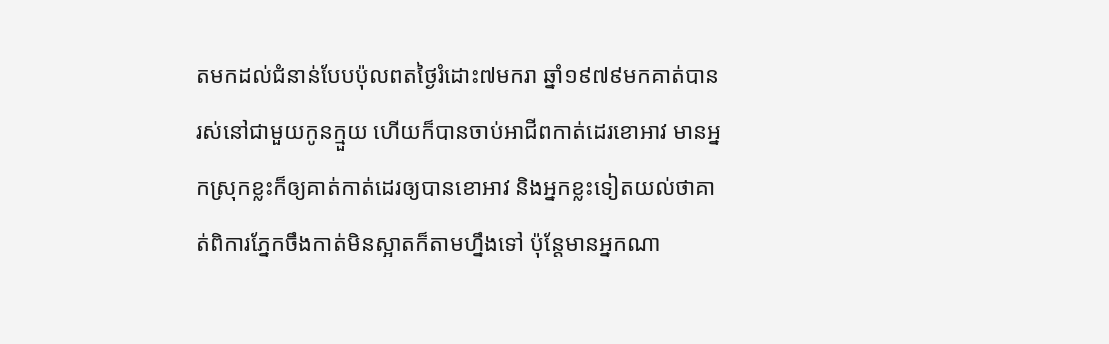តមកដល់ជំនាន់បែបប៉ុលពតថ្ងៃរំដោះ៧មករា ឆ្នាំ១៩៧៩មកគាត់បានរស់នៅជាមួយកូនក្មួយ ហើយក៏បានចាប់អាជីពកាត់ដេរខោអាវ មានអ្នកស្រុកខ្លះក៏ឲ្យគាត់កាត់ដេរឲ្យបានខោអាវ និងអ្នកខ្លះទៀតយល់ថាគាត់ពិការភ្នែកចឹងកាត់មិនស្អាតក៏តាមហ្នឹងទៅ ប៉ុន្តែមានអ្នកណា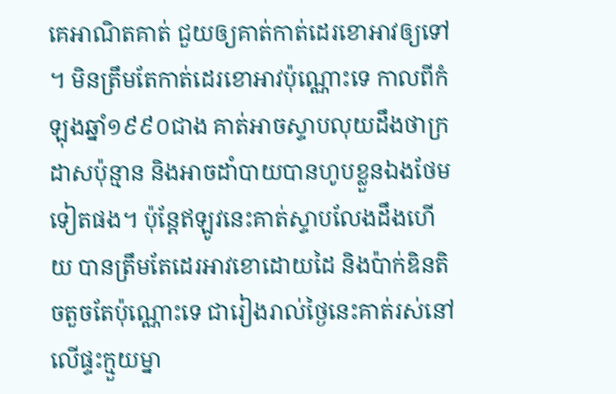គេអាណិតគាត់ ជួយឲ្យគាត់កាត់ដេរខោអាវឲ្យទៅ។ មិនត្រឹមតែកាត់ដេរខោអាវប៉ុណ្ណោះទេ កាលពីកំឡុងឆ្នាំ១៩៩០ជាង គាត់អាចស្ទាបលុយដឹងថាក្រដាសប៉ុន្មាន និងអាចដាំបាយបានហូបខ្លួនឯងថែមទៀតផង។ ប៉ុន្តែឥឡូវនេះគាត់ស្ទាបលែងដឹងហើយ បានត្រឹមតែដេរអាវខោដោយដៃ និងប៉ាក់ឌិនតិចតួចតែប៉ុណ្ណោះទេ ជារៀងរាល់ថ្ងៃនេះគាត់រស់នៅលើផ្ទះក្មួយម្នា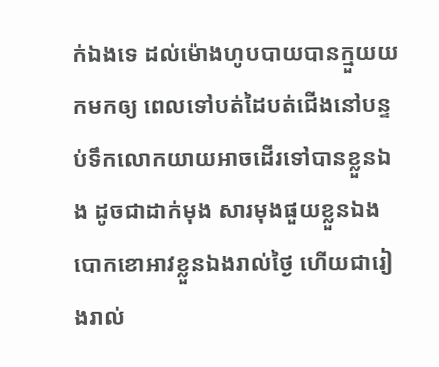ក់ឯងទេ ដល់ម៉ោងហូបបាយបានក្មួយយកមកឲ្យ ពេលទៅបត់ដៃបត់ជើងនៅបន្ទប់ទឹកលោកយាយអាចដើរទៅបានខ្លួនឯង ដូចជាដាក់មុង សារមុងផួយខ្លួនឯង បោកខោអាវខ្លួនឯងរាល់ថ្ងៃ ហើយជារៀងរាល់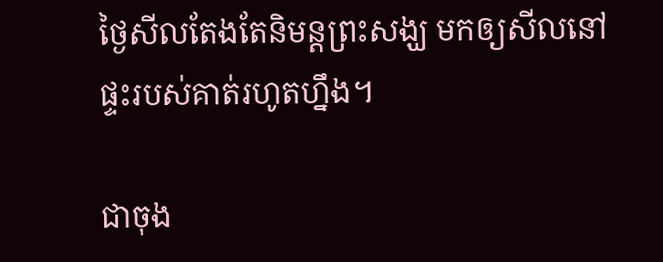ថ្ងៃសីលតែងតែនិមន្តព្រះសង្ឃ មកឲ្យសីលនៅផ្ទះរបស់គាត់រហូតហ្នឹង។

ជាចុង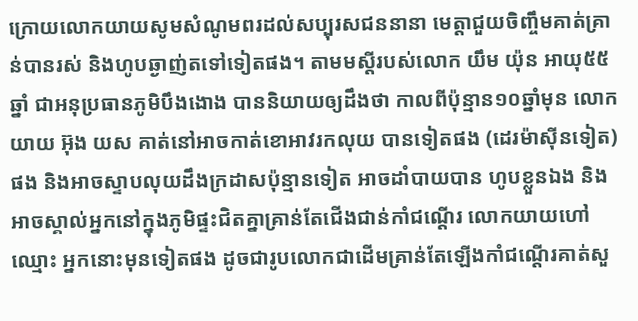ក្រោយលោកយាយសូមសំណូមពរដល់សប្បុរសជននានា មេត្តាជួយចិញ្ចឹមគាត់គ្រាន់បានរស់ និងហូបឆ្ងាញ់តទៅទៀតផង។ តាមមស្តីរបស់លោក យឹម យ៉ុន អាយុ៥៥ឆ្នាំ ជាអនុប្រធានភូមិបឹងងោង បាននិយាយឲ្យដឹងថា កាលពីប៉ុន្មាន១០ឆ្នាំមុន លោកយាយ អ៊ុង យស គាត់នៅអាចកាត់ខោអាវរកលុយ បានទៀតផង (ដេរម៉ាស៊ីនទៀត)ផង និងអាចស្ទាបលុយដឹងក្រដាសប៉ុន្មានទៀត អាចដាំបាយបាន ហូបខ្លួនឯង និងអាចស្គាល់អ្នកនៅក្នុងភូមិផ្ទះជិតគ្នាគ្រាន់តែជើងជាន់កាំជណ្តើរ លោកយាយហៅឈ្មោះ អ្នកនោះមុនទៀតផង ដូចជារូបលោកជាដើមគ្រាន់តែឡើងកាំជណ្តើរគាត់សួ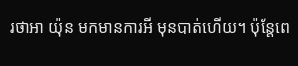រថាអា យ៉ុន មកមានការអី មុនបាត់ហើយ។ ប៉ុន្តែពេ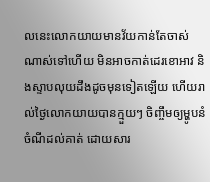លនេះលោកយាយមានវ័យកាន់តែចាស់ណាស់ទៅហើយ មិនអាចកាត់ដេរខោអាវ និងស្ទាបលុយដឹងដូចមុនទៀតឡើយ ហើយរាល់ថ្ងៃលោកយាយបានក្មួយៗ ចិញ្ចឹមឲ្យម្ហូបនំចំណីដល់គាត់ ដោយសារ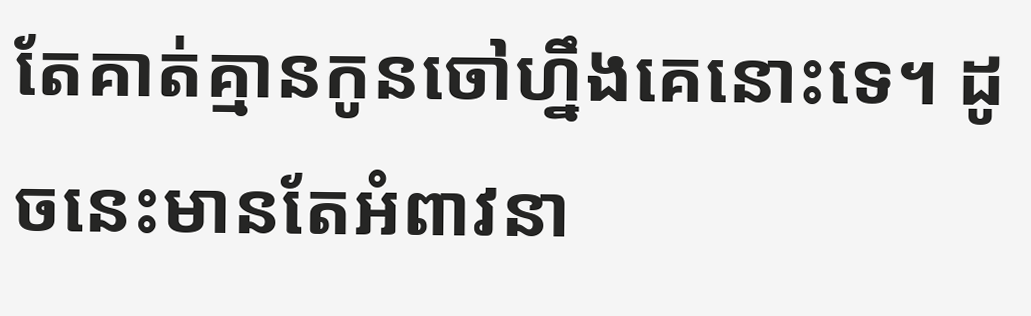តែគាត់គ្មានកូនចៅហ្នឹងគេនោះទេ។ ដូចនេះមានតែអំពាវនា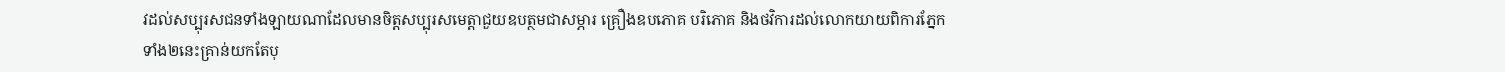វដល់សប្បុរសជនទាំងឡាយណាដែលមានចិត្តសប្បុរសមេត្តាជួយឧបត្ថមជាសម្ភារ គ្រឿងឧបភោគ បរិភោគ និងថវិការដល់លោកយាយពិការភ្នែកទាំង២នេះគ្រាន់យកតែបុ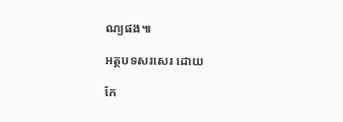ណ្យផង៕

អត្ថបទសរសេរ ដោយ

កែ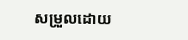សម្រួលដោយ